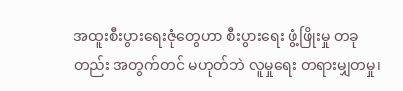အထူးစီးပွားရေးဇုံတွေဟာ စီးပွားရေး ဖွံ့ဖြိုးမှု တခုတည်း အတွက်တင် မဟုတ်ဘဲ လူမှုရေး တရားမျှတမှု၊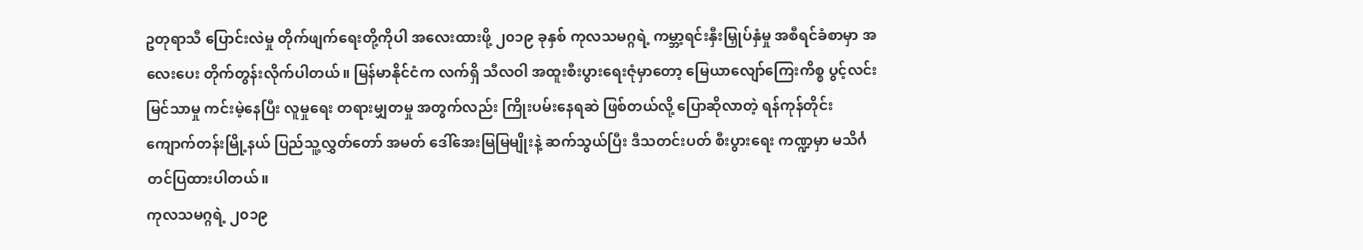ဥတုရာသီ ပြောင်းလဲမှု တိုက်ဖျက်ရေးတို့ကိုပါ အလေးထားဖို့ ၂၀၁၉ ခုနှစ် ကုလသမဂ္ဂရဲ့ ကမ္ဘာ့ရင်းနှီးမြှုပ်နှံမှု အစီရင်ခံစာမှာ အလေးပေး တိုက်တွန်းလိုက်ပါတယ်။ မြန်မာနိုင်ငံက လက်ရှိ သီလဝါ အထူးစီးပွားရေးဇုံမှာတော့ မြေယာလျော်ကြေးကိစ္စ ပွင့်လင်းမြင်သာမှု ကင်းမဲ့နေပြီး လူမှုရေး တရားမျှတမှု အတွက်လည်း ကြိုးပမ်းနေရဆဲ ဖြစ်တယ်လို့ ပြောဆိုလာတဲ့ ရန်ကုန်တိုင်း ကျောက်တန်းမြို့နယ် ပြည်သူ့လွှတ်တော် အမတ် ဒေါ်အေးမြမြမျိုးနဲ့ ဆက်သွယ်ပြီး ဒီသတင်းပတ် စီးပွားရေး ကဏ္ဍမှာ မသိင်္ဂ တင်ပြထားပါတယ်။
ကုလသမဂ္ဂရဲ့ ၂၀၁၉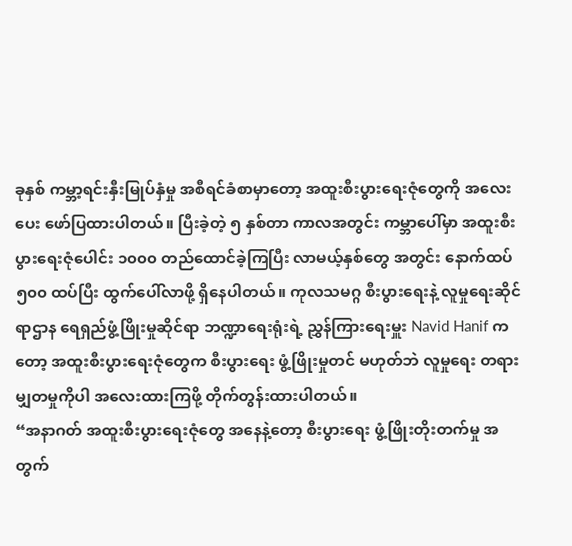ခုနှစ် ကမ္ဘာ့ရင်းနှီးမြုပ်နှံမှု အစီရင်ခံစာမှာတော့ အထူးစီးပွားရေးဇုံတွေကို အလေးပေး ဖော်ပြထားပါတယ်။ ပြီးခဲ့တဲ့ ၅ နှစ်တာ ကာလအတွင်း ကမ္ဘာပေါ်မှာ အထူးစီးပွားရေးဇုံပေါင်း ၁၀၀၀ တည်ထောင်ခဲ့ကြပြီး လာမယ့်နှစ်တွေ အတွင်း နောက်ထပ် ၅၀၀ ထပ်ပြီး ထွက်ပေါ်လာဖို့ ရှိနေပါတယ်။ ကုလသမဂ္ဂ စီးပွားရေးနဲ့ လူမှုရေးဆိုင်ရာဌာန ရေရှည်ဖွံ့ဖြိုးမှုဆိုင်ရာ ဘဏ္ဍာရေးရုံးရဲ့ ညွှန်ကြားရေးမှူး Navid Hanif ကတော့ အထူးစီးပွားရေးဇုံတွေက စီးပွားရေး ဖွံ့ဖြိုးမှုတင် မဟုတ်ဘဲ လူမှုရေး တရားမျှတမှုကိုပါ အလေးထားကြဖို့ တိုက်တွန်းထားပါတယ်။
“အနာဂတ် အထူးစီးပွားရေးဇုံတွေ အနေနဲ့တော့ စီးပွားရေး ဖွံ့ဖြိုးတိုးတက်မှု အတွက်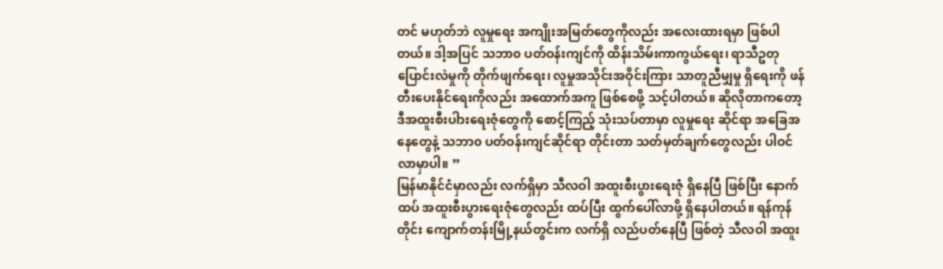တင် မဟုတ်ဘဲ လူမှုရေး အကျိုးအမြတ်တွေကိုလည်း အလေးထားရမှာ ဖြစ်ပါတယ်။ ဒါ့အပြင် သဘာ၀ ပတ်ဝန်းကျင်ကို ထိန်းသိမ်းကာကွယ်ရေး၊ ရာသီဥတု ပြောင်းလဲမှုကို တိုက်ဖျက်ရေး၊ လူမှုအသိုင်းအဝိုင်းကြား သာတူညီမျှမှု ရှိရေးကို ဖန်တီးပေးနိုင်ရေးကိုလည်း အထောက်အကူ ဖြစ်စေဖို့ သင့်ပါတယ်။ ဆိုလိုတာကတော့ ဒီအထူးစီးပါားရေးဇုံတွေကို စောင့်ကြည့် သုံးသပ်တာမှာ လူမှုရေး ဆိုင်ရာ အခြေအနေတွေနဲ့ သဘာ၀ ပတ်ဝန်းကျင်ဆိုင်ရာ တိုင်းတာ သတ်မှတ်ချက်တွေလည်း ပါဝင်လာမှာပါ။ ”
မြန်မာနိုင်ငံမှာလည်း လက်ရှိမှာ သီလဝါ အထူးစီးပွားရေးဇုံ ရှိနေပြီ ဖြစ်ပြီး နောက်ထပ် အထူးစီးပွားရေးဇုံတွေလည်း ထပ်ပြီး ထွက်ပေါ်လာဖို့ ရှိနေပါတယ်။ ရန်ကုန်တိုင်း ကျောက်တန်းမြို့နယ်တွင်းက လက်ရှိ လည်ပတ်နေပြီ ဖြစ်တဲ့ သီလဝါ အထူး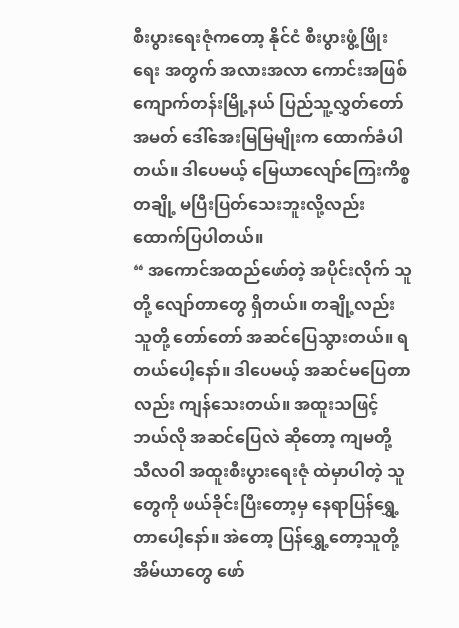စီးပွားရေးဇုံကတော့ နိုင်ငံ စီးပွားဖွံ့ဖြိုးရေး အတွက် အလားအလာ ကောင်းအဖြစ် ကျောက်တန်းမြို့နယ် ပြည်သူ့လွှတ်တော် အမတ် ဒေါ်အေးမြမြမျိုးက ထောက်ခံပါတယ်။ ဒါပေမယ့် မြေယာလျော်ကြေးကိစ္စ တချို့ မပြီးပြတ်သေးဘူးလို့လည်း ထောက်ပြပါတယ်။
“ အကောင်အထည်ဖော်တဲ့ အပိုင်းလိုက် သူတို့ လျော်တာတွေ ရှိတယ်။ တချို့လည်း သူတို့ တော်တော် အဆင်ပြေသွားတယ်။ ရတယ်ပေါ့နော်။ ဒါပေမယ့် အဆင်မပြေတာလည်း ကျန်သေးတယ်။ အထူးသဖြင့် ဘယ်လို အဆင်ပြေလဲ ဆိုတော့ ကျမတို့ သီလဝါ အထူးစီးပွားရေးဇုံ ထဲမှာပါတဲ့ သူတွေကို ဖယ်ခိုင်းပြီးတော့မှ နေရာပြန်ရွှေ့တာပေါ့နော်။ အဲတော့ ပြန်ရွှေ့တော့သူတို့ အိမ်ယာတွေ ဖော်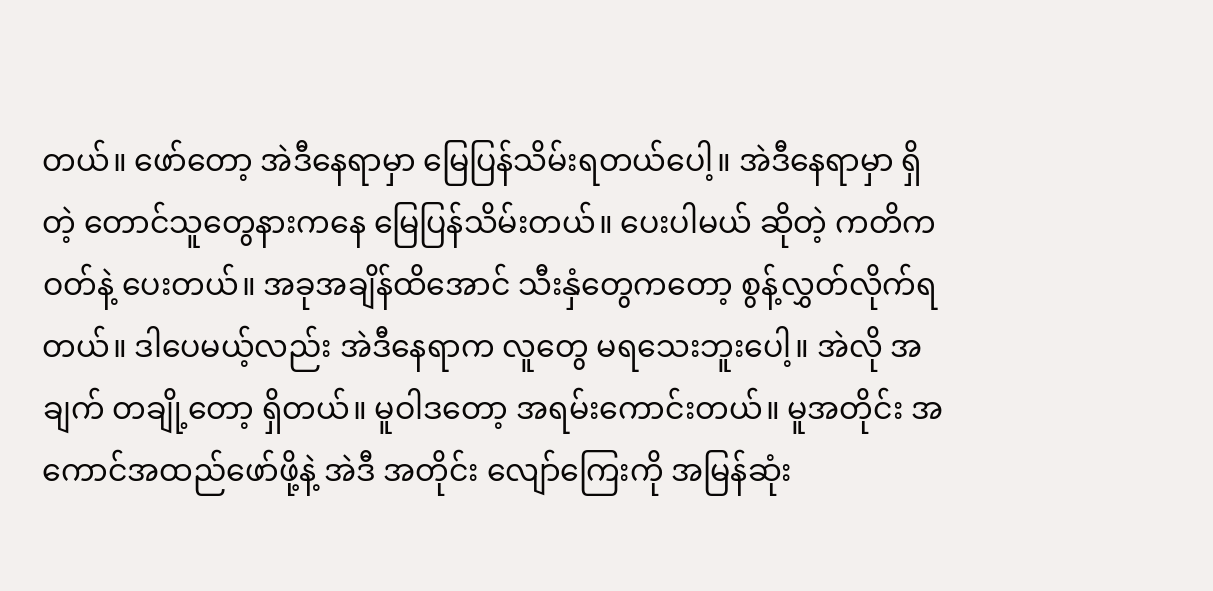တယ်။ ဖော်တော့ အဲဒီနေရာမှာ မြေပြန်သိမ်းရတယ်ပေါ့။ အဲဒီနေရာမှာ ရှိတဲ့ တောင်သူတွေနားကနေ မြေပြန်သိမ်းတယ်။ ပေးပါမယ် ဆိုတဲ့ ကတိကဝတ်နဲ့ ပေးတယ်။ အခုအချိန်ထိအောင် သီးနှံတွေကတော့ စွန့်လွှတ်လိုက်ရတယ်။ ဒါပေမယ့်လည်း အဲဒီနေရာက လူတွေ မရသေးဘူးပေါ့။ အဲလို အချက် တချို့တော့ ရှိတယ်။ မူဝါဒတော့ အရမ်းကောင်းတယ်။ မူအတိုင်း အကောင်အထည်ဖော်ဖို့နဲ့ အဲဒီ အတိုင်း လျော်ကြေးကို အမြန်ဆုံး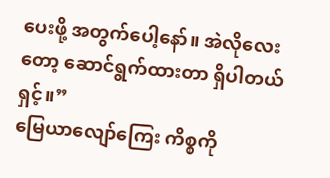ပေးဖို့ အတွက်ပေါ့နော်။ အဲလိုလေးတော့ ဆောင်ရွက်ထားတာ ရှိပါတယ်ရှင့်။”
မြေယာလျော်ကြေး ကိစ္စကို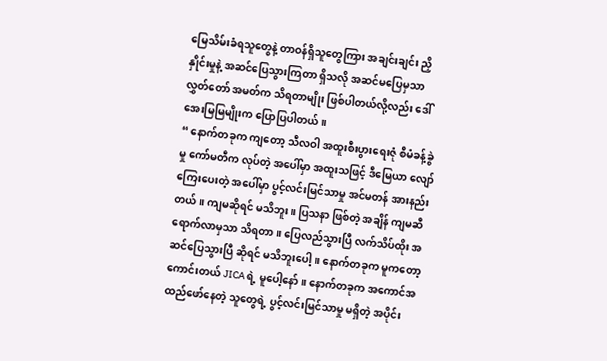မြေသိမ်းခံရသူတွေနဲ့ တာဝန်ရှိသူတွေကြား အချင်းချင်း ညှိနှိုင်းမှုနဲ့ အဆင်ပြေသွားကြတာ ရှိသလို အဆင်မပြေမှသာ လွှတ်တော် အမတ်က သိရတာမျိုး ဖြစ်ပါတယ်လို့လည်း ဒေါ်အေးမြမြမျိုးက ပြောပြပါတယ်။
“ နောက်တခုက ကျတော့ သီလဝါ အထူးစီးပွားရေးဇုံ စီမံခန့်ခွဲမှု ကော်မတီက လုပ်တဲ့ အပေါ်မှာ အထူးသဖြင့် ဒီမြေယာ လျော်ကြေးပေးတဲ့ အပေါ်မှာ ပွင့်လင်းမြင်သာမှု အင်မတန် အားနည်းတယ်။ ကျမဆိုရင် မသိဘူး။ ပြသနာ ဖြစ်တဲ့ အချိန် ကျမဆီ ရောက်လာမှသာ သိရတာ။ ပြေလည်သွားပြီ လက်သိပ်ထိုး အဆင်ပြေသွားပြီ ဆိုရင် မသိဘူးပေါ့။ နောက်တခုက မူကတော့ ကောင်းတယ် JICA ရဲ့ မူပေါ့နော်။ နောက်တခုက အကောင်အထည်ဖော်နေတဲ့ သူတွေရဲ့ ပွင့်လင်းမြင်သာမှု မရှိတဲ့ အပိုင်း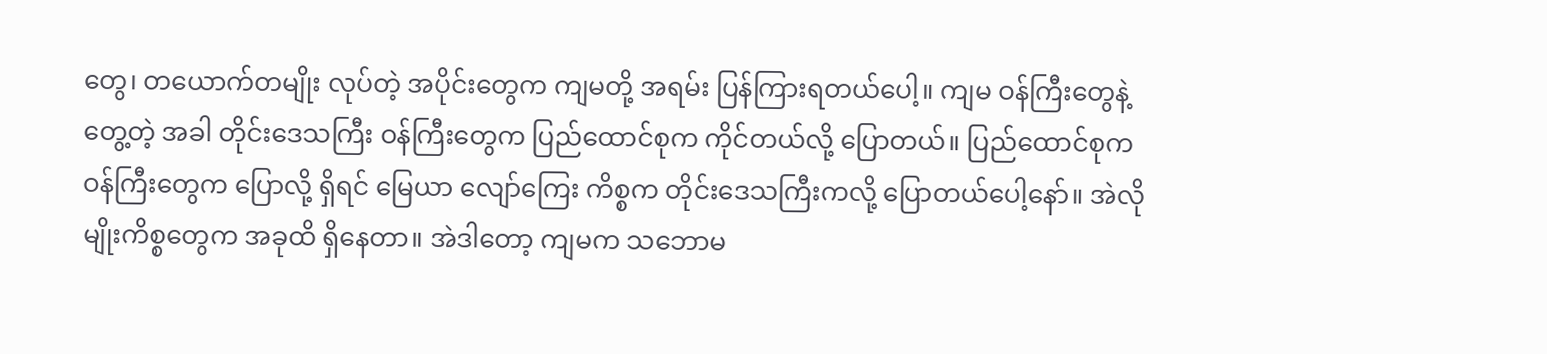တွေ၊ တယောက်တမျိုး လုပ်တဲ့ အပိုင်းတွေက ကျမတို့ အရမ်း ပြန်ကြားရတယ်ပေါ့။ ကျမ ဝန်ကြီးတွေနဲ့ တွေ့တဲ့ အခါ တိုင်းဒေသကြီး ဝန်ကြီးတွေက ပြည်ထောင်စုက ကိုင်တယ်လို့ ပြောတယ်။ ပြည်ထောင်စုက ဝန်ကြီးတွေက ပြောလို့ ရှိရင် မြေယာ လျော်ကြေး ကိစ္စက တိုင်းဒေသကြီးကလို့ ပြောတယ်ပေါ့နော်။ အဲလိုမျိုးကိစ္စတွေက အခုထိ ရှိနေတာ။ အဲဒါတော့ ကျမက သဘောမ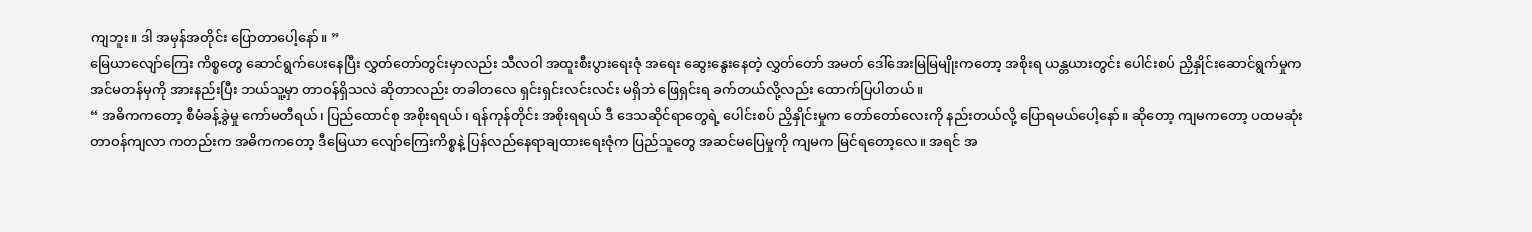ကျဘူး။ ဒါ အမှန်အတိုင်း ပြောတာပေါ့နော်။ ”
မြေယာလျော်ကြေး ကိစ္စတွေ ဆောင်ရွက်ပေးနေပြီး လွှတ်တော်တွင်းမှာလည်း သီလဝါ အထူးစီးပွားရေးဇုံ အရေး ဆွေးနွေးနေတဲ့ လွှတ်တော် အမတ် ဒေါ်အေးမြမြမျိုးကတော့ အစိုးရ ယန္တယားတွင်း ပေါင်းစပ် ညှိနှိုင်းဆောင်ရွက်မှုက အင်မတန်မှကို အားနည်းပြီး ဘယ်သူ့မှာ တာဝန်ရှိသလဲ ဆိုတာလည်း တခါတလေ ရှင်းရှင်းလင်းလင်း မရှိဘဲ ဖြေရှင်းရ ခက်တယ်လို့လည်း ထောက်ပြပါတယ်။
“ အဓိကကတော့ စီမံခန့်ခွဲမှု ကော်မတီရယ်၊ ပြည်ထောင်စု အစိုးရရယ်၊ ရန်ကုန်တိုင်း အစိုးရရယ် ဒီ ဒေသဆိုင်ရာတွေရဲ့ ပေါင်းစပ် ညှိနှိုင်းမှုက တော်တော်လေးကို နည်းတယ်လို့ ပြောရမယ်ပေါ့နော်။ ဆိုတော့ ကျမကတော့ ပထမဆုံး တာဝန်ကျလာ ကတည်းက အဓိကကတော့ ဒီမြေယာ လျော်ကြေးကိစ္စနဲ့ ပြန်လည်နေရာချထားရေးဇုံက ပြည်သူတွေ အဆင်မပြေမှုကို ကျမက မြင်ရတော့လေ။ အရင် အ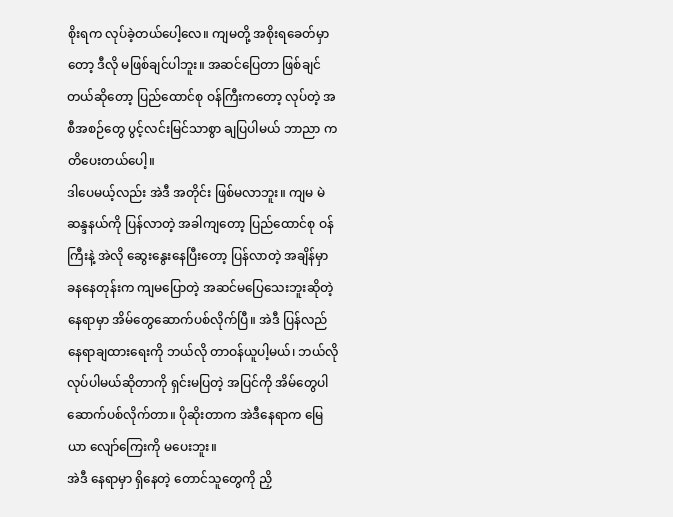စိုးရက လုပ်ခဲ့တယ်ပေါ့လေ။ ကျမတို့ အစိုးရခေတ်မှာတော့ ဒီလို မဖြစ်ချင်ပါဘူး။ အဆင်ပြေတာ ဖြစ်ချင်တယ်ဆိုတော့ ပြည်ထောင်စု ဝန်ကြီးကတော့ လုပ်တဲ့ အစီအစဉ်တွေ ပွင့်လင်းမြင်သာစွာ ချပြပါမယ် ဘာညာ ကတိပေးတယ်ပေါ့။
ဒါပေမယ့်လည်း အဲဒီ အတိုင်း ဖြစ်မလာဘူး။ ကျမ မဲဆန္ဒနယ်ကို ပြန်လာတဲ့ အခါကျတော့ ပြည်ထောင်စု ဝန်ကြီးနဲ့ အဲလို ဆွေးနွေးနေပြီးတော့ ပြန်လာတဲ့ အချိန်မှာ ခနနေတုန်းက ကျမပြောတဲ့ အဆင်မပြေသေးဘူးဆိုတဲ့ နေရာမှာ အိမ်တွေဆောက်ပစ်လိုက်ပြီ။ အဲဒီ ပြန်လည် နေရာချထားရေးကို ဘယ်လို တာဝန်ယူပါ့မယ်၊ ဘယ်လို လုပ်ပါမယ်ဆိုတာကို ရှင်းမပြတဲ့ အပြင်ကို အိမ်တွေပါ ဆောက်ပစ်လိုက်တာ။ ပိုဆိုးတာက အဲဒီနေရာက မြေယာ လျော်ကြေးကို မပေးဘူး။
အဲဒီ နေရာမှာ ရှိနေတဲ့ တောင်သူတွေကို ညှိ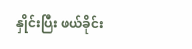နှိုင်းပြီး ဖယ်ခိုင်း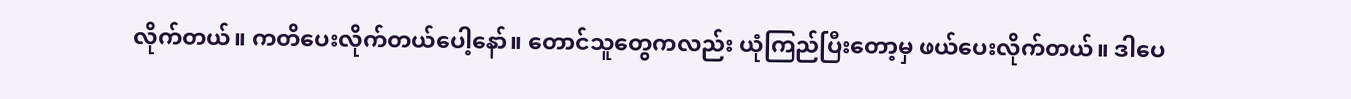လိုက်တယ်။ ကတိပေးလိုက်တယ်ပေါ့နော်။ တောင်သူတွေကလည်း ယုံကြည်ပြီးတော့မှ ဖယ်ပေးလိုက်တယ်။ ဒါပေ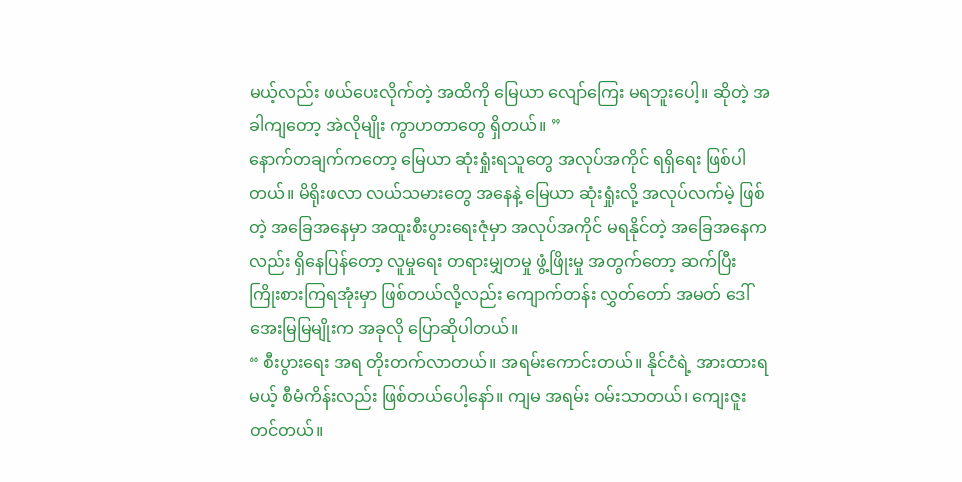မယ့်လည်း ဖယ်ပေးလိုက်တဲ့ အထိကို မြေယာ လျော်ကြေး မရဘူးပေါ့။ ဆိုတဲ့ အခါကျတော့ အဲလိုမျိုး ကွာဟတာတွေ ရှိတယ်။ ”
နောက်တချက်ကတော့ မြေယာ ဆုံးရှုံးရသူတွေ အလုပ်အကိုင် ရရှိရေး ဖြစ်ပါတယ်။ မိရိုးဖလာ လယ်သမားတွေ အနေနဲ့ မြေယာ ဆုံးရှုံးလို့ အလုပ်လက်မဲ့ ဖြစ်တဲ့ အခြေအနေမှာ အထူးစီးပွားရေးဇုံမှာ အလုပ်အကိုင် မရနိုင်တဲ့ အခြေအနေကလည်း ရှိနေပြန်တော့ လူမှုရေး တရားမျှတမှု ဖွံ့ဖြိုးမှု အတွက်တော့ ဆက်ပြီး ကြိုးစားကြရအုံးမှာ ဖြစ်တယ်လို့လည်း ကျောက်တန်း လွှတ်တော် အမတ် ဒေါ်အေးမြမြမျိုးက အခုလို ပြောဆိုပါတယ်။
“ စီးပွားရေး အရ တိုးတက်လာတယ်။ အရမ်းကောင်းတယ်။ နိုင်ငံရဲ့ အားထားရမယ့် စီမံကိန်းလည်း ဖြစ်တယ်ပေါ့နော်။ ကျမ အရမ်း ဝမ်းသာတယ်၊ ကျေးဇူးတင်တယ်။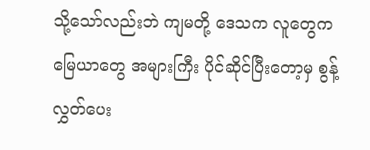သို့သော်လည်းဘဲ ကျမတို့ ဒေသက လူတွေက မြေယာတွေ အများကြီး ပိုင်ဆိုင်ပြီးတော့မှ စွန့်လွှတ်ပေး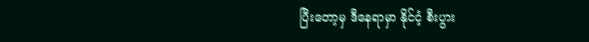ပြီးတော့မှ ဒီနေရာမှာ နိုင်ငံ့ စီးပွား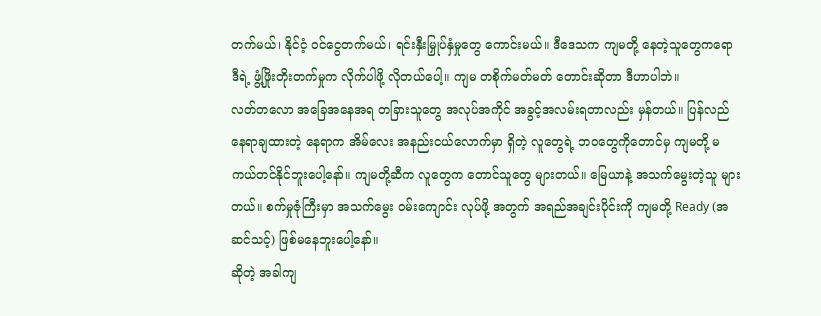တက်မယ်၊ နိုင်ငံ့ ဝင်ငွေတက်မယ်၊ ရင်းနှီးမြှုပ်နှံမှုတွေ ကောင်းမယ်။ ဒီဒေသက ကျမတို့ နေတဲ့သူတွေကရော ဒီရဲ့ ဖွံ့ဖြိုးတိုးတက်မှုက လိုက်ပါဖို့ လိုတယ်ပေါ့။ ကျမ တစိုက်မတ်မတ် တောင်းဆိုတာ ဒီဟာပါဘဲ။
လတ်တလော အခြေအနေအရ တခြားသူတွေ အလုပ်အကိုင် အခွင့်အလမ်းရတာလည်း မှန်တယ်။ ပြန်လည် နေရာချထားတဲ့ နေရာက အိမ်လေး အနည်းငယ်လောက်မှာ ရှိတဲ့ လူတွေရဲ့ ဘဝတွေကိုတောင်မှ ကျမတို့ မကယ်တင်နိုင်ဘူးပေါ့နော်။ ကျမတို့ဆီက လူတွေက တောင်သူတွေ များတယ်။ မြေယာနဲ့ အသက်မွေးတဲ့သူ များတယ်။ စက်မှုဇုံကြီးမှာ အသက်မွေး ဝမ်းကျောင်း လုပ်ဖို့ အတွက် အရည်အချင်းပိုင်းကို ကျမတို့ Ready (အဆင်သင့်) ဖြစ်မနေဘူးပေါ့နော်။
ဆိုတဲ့ အခါကျ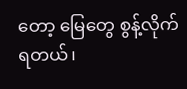တော့ မြေတွေ စွန့်လိုက်ရတယ်၊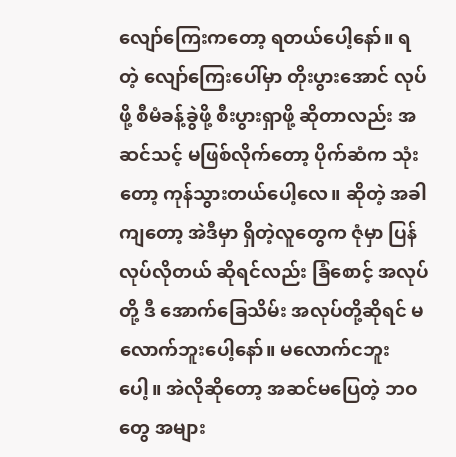လျော်ကြေးကတော့ ရတယ်ပေါ့နော်။ ရတဲ့ လျော်ကြေးပေါ်မှာ တိုးပွားအောင် လုပ်ဖို့ စီမံခန့်ခွဲဖို့ စီးပွားရှာဖို့ ဆိုတာလည်း အဆင်သင့် မဖြစ်လိုက်တော့ ပိုက်ဆံက သုံးတော့ ကုန်သွားတယ်ပေါ့လေ။ ဆိုတဲ့ အခါကျတော့ အဲဒီမှာ ရှိတဲ့လူတွေက ဇုံမှာ ပြန်လုပ်လိုတယ် ဆိုရင်လည်း ခြံစောင့် အလုပ်တို့ ဒီ အောက်ခြေသိမ်း အလုပ်တို့ဆိုရင် မလောက်ဘူးပေါ့နော်။ မလောက်ငဘူးပေါ့။ အဲလိုဆိုတော့ အဆင်မပြေတဲ့ ဘဝတွေ အများ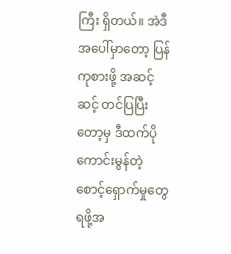ကြီး ရှိတယ်။ အဲဒီ အပေါ်မှာတော့ ပြန်ကုစားဖို့ အဆင့်ဆင့် တင်ပြပြီးတော့မှ ဒီထက်ပို ကောင်းမွန်တဲ့ စောင့်ရှောက်မှုတွေ ရဖို့အ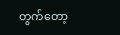တွက်တော့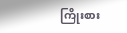ကြိုးစား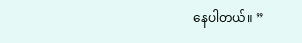နေပါတယ်။ ”